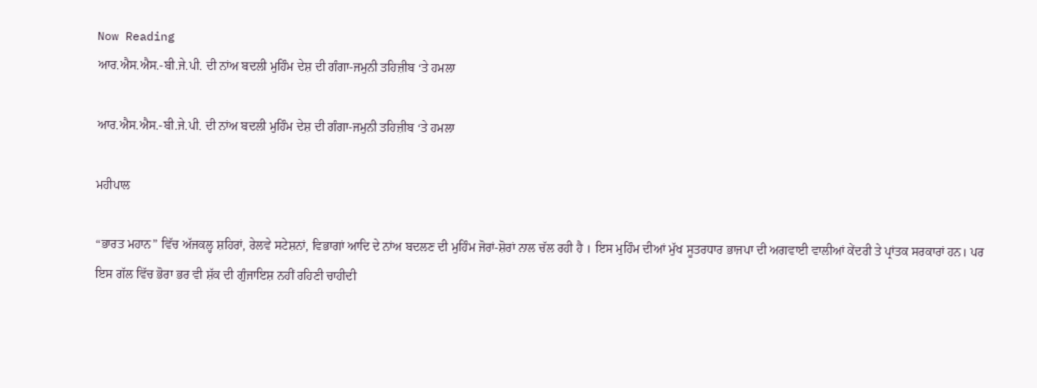Now Reading
ਆਰ.ਐਸ.ਐਸ.-ਬੀ.ਜੇ.ਪੀ. ਦੀ ਨਾਂਅ ਬਦਲੀ ਮੁਹਿੰਮ ਦੇਸ਼ ਦੀ ਗੰਗਾ-ਜਮੁਨੀ ਤਹਿਜ਼ੀਬ ‘ਤੇ ਹਮਲਾ

ਆਰ.ਐਸ.ਐਸ.-ਬੀ.ਜੇ.ਪੀ. ਦੀ ਨਾਂਅ ਬਦਲੀ ਮੁਹਿੰਮ ਦੇਸ਼ ਦੀ ਗੰਗਾ-ਜਮੁਨੀ ਤਹਿਜ਼ੀਬ ‘ਤੇ ਹਮਲਾ

ਮਹੀਪਾਲ

“ਭਾਰਤ ਮਹਾਨ” ਵਿੱਚ ਅੱਜਕਲ੍ਹ ਸ਼ਹਿਰਾਂ, ਰੇਲਵੇ ਸਟੇਸ਼ਨਾਂ, ਵਿਭਾਗਾਂ ਆਦਿ ਦੇ ਨਾਂਅ ਬਦਲਣ ਦੀ ਮੁਹਿੰਮ ਜੋਰਾਂ-ਸ਼ੋਰਾਂ ਨਾਲ ਚੱਲ ਰਹੀ ਹੈ । ਇਸ ਮੁਹਿੰਮ ਦੀਆਂ ਮੁੱਖ ਸੂਤਰਧਾਰ ਭਾਜਪਾ ਦੀ ਅਗਵਾਈ ਵਾਲੀਆਂ ਕੇਂਦਰੀ ਤੇ ਪ੍ਰਾਂਤਕ ਸਰਕਾਰਾਂ ਹਨ। ਪਰ ਇਸ ਗੱਲ ਵਿੱਚ ਭੋਰਾ ਭਰ ਵੀ ਸ਼ੱਕ ਦੀ ਗੁੰਜਾਇਸ਼ ਨਹੀਂ ਰਹਿਣੀ ਚਾਹੀਦੀ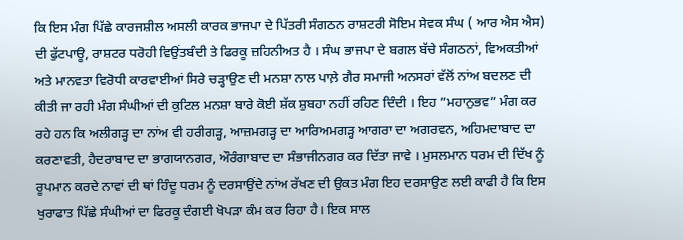ਕਿ ਇਸ ਮੰਗ ਪਿੱਛੇ ਕਾਰਜਸ਼ੀਲ ਅਸਲੀ ਕਾਰਕ ਭਾਜਪਾ ਦੇ ਪਿੱਤਰੀ ਸੰਗਠਨ ਰਾਸ਼ਟਰੀ ਸੋਇਮ ਸੇਵਕ ਸੰਘ ( ਆਰ ਐਸ ਐਸ) ਦੀ ਫੁੱਟਪਾਊ, ਰਾਸ਼ਟਰ ਧਰੋਹੀ ਵਿਉਂਤਬੰਦੀ ਤੇ ਫਿਰਕੂ ਜ਼ਹਿਨੀਅਤ ਹੈ । ਸੰਘ ਭਾਜਪਾ ਦੇ ਬਗਲ ਬੱਚੇ ਸੰਗਠਨਾਂ, ਵਿਅਕਤੀਆਂ ਅਤੇ ਮਾਨਵਤਾ ਵਿਰੋਧੀ ਕਾਰਵਾਈਆਂ ਸਿਰੇ ਚੜ੍ਹਾਉਣ ਦੀ ਮਨਸ਼ਾ ਨਾਲ ਪਾਲ਼ੇ ਗੈਰ ਸਮਾਜੀ ਅਨਸਰਾਂ ਵੱਲੋਂ ਨਾਂਅ ਬਦਲਣ ਦੀ ਕੀਤੀ ਜਾ ਰਹੀ ਮੰਗ ਸੰਘੀਆਂ ਦੀ ਕੁਟਿਲ ਮਨਸ਼ਾ ਬਾਰੇ ਕੋਈ ਸ਼ੱਕ ਸ਼ੁਬਹਾ ਨਹੀਂ ਰਹਿਣ ਦਿੰਦੀ । ਇਹ ”ਮਹਾਨੁਭਵ” ਮੰਗ ਕਰ ਰਹੇ ਹਨ ਕਿ ਅਲੀਗੜ੍ਹ ਦਾ ਨਾਂਅ ਵੀ ਹਰੀਗੜ੍ਹ, ਆਜ਼ਮਗੜ੍ਹ ਦਾ ਆਰਿਅਮਗੜ੍ਹ ਆਗਰਾ ਦਾ ਅਗਰਵਨ, ਅਹਿਮਦਾਬਾਦ ਦਾ ਕਰਣਾਵਤੀ, ਹੈਦਰਾਬਾਦ ਦਾ ਭਾਗਯਾਨਗਰ, ਔਰੰਗਾਬਾਦ ਦਾ ਸੰਭਾਜੀਨਗਰ ਕਰ ਦਿੱਤਾ ਜਾਵੇ । ਮੁਸਲਮਾਨ ਧਰਮ ਦੀ ਦਿੱਖ ਨੂੰ ਰੂਪਮਾਨ ਕਰਦੇ ਨਾਵਾਂ ਦੀ ਥਾਂ ਹਿੰਦੂ ਧਰਮ ਨੂੰ ਦਰਸਾਉਂਦੇ ਨਾਂਅ ਰੱਖਣ ਦੀ ਉਕਤ ਮੰਗ ਇਹ ਦਰਸਾਉਣ ਲਈ ਕਾਫੀ ਹੈ ਕਿ ਇਸ ਖੁਰਾਫਾਤ ਪਿੱਛੇ ਸੰਘੀਆਂ ਦਾ ਫਿਰਕੂ ਦੰਗਈ ਖੋਪੜਾ ਕੰਮ ਕਰ ਰਿਹਾ ਹੈ। ਇਕ ਸਾਲ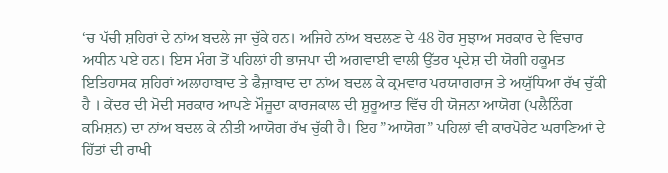‘ਚ ਪੱਚੀ ਸ਼ਹਿਰਾਂ ਦੇ ਨਾਂਅ ਬਦਲੇ ਜਾ ਚੁੱਕੇ ਹਨ। ਅਜਿਹੇ ਨਾਂਅ ਬਦਲਣ ਦੇ 48 ਹੋਰ ਸੁਝਾਅ ਸਰਕਾਰ ਦੇ ਵਿਚਾਰ ਅਧੀਨ ਪਏ ਹਨ। ਇਸ ਮੰਗ ਤੋਂ ਪਹਿਲਾਂ ਹੀ ਭਾਜਪਾ ਦੀ ਅਗਵਾਈ ਵਾਲੀ ਉੱਤਰ ਪ੍ਰਦੇਸ਼ ਦੀ ਯੋਗੀ ਹਕੂਮਤ ਇਤਿਹਾਸਕ ਸ਼ਹਿਰਾਂ ਅਲਾਹਾਬਾਦ ਤੇ ਫੈਜ਼ਾਬਾਦ ਦਾ ਨਾਂਅ ਬਦਲ ਕੇ ਕ੍ਰਮਵਾਰ ਪਰਯਾਗਰਾਜ ਤੇ ਅਯੁੱਧਿਆ ਰੱਖ ਚੁੱਕੀ ਹੈ । ਕੇਂਦਰ ਦੀ ਮੋਦੀ ਸਰਕਾਰ ਆਪਣੇ ਮੌਜੂਦਾ ਕਾਰਜਕਾਲ ਦੀ ਸ਼ੁਰੂਆਤ ਵਿੱਚ ਹੀ ਯੋਜਨਾ ਆਯੋਗ (ਪਲੈਨਿੰਗ ਕਮਿਸ਼ਨ) ਦਾ ਨਾਂਅ ਬਦਲ ਕੇ ਨੀਤੀ ਆਯੋਗ ਰੱਖ ਚੁੱਕੀ ਹੈ। ਇਹ ”ਆਯੋਗ” ਪਹਿਲਾਂ ਵੀ ਕਾਰਪੋਰੇਟ ਘਰਾਣਿਆਂ ਦੇ ਹਿੱਤਾਂ ਦੀ ਰਾਖੀ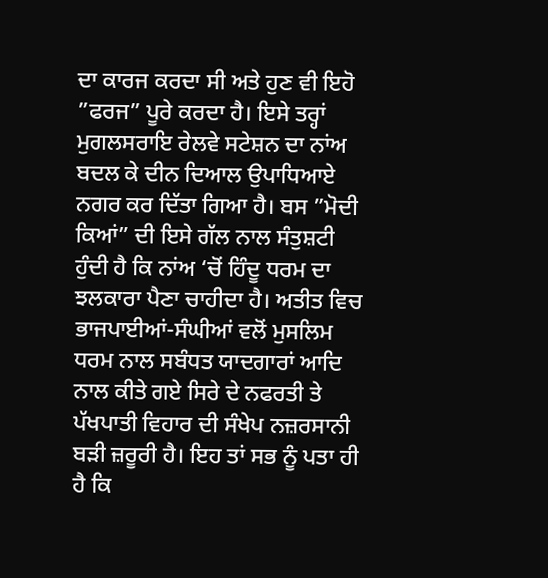ਦਾ ਕਾਰਜ ਕਰਦਾ ਸੀ ਅਤੇ ਹੁਣ ਵੀ ਇਹੋ ”ਫਰਜ” ਪੂਰੇ ਕਰਦਾ ਹੈ। ਇਸੇ ਤਰ੍ਹਾਂ ਮੁਗਲਸਰਾਇ ਰੇਲਵੇ ਸਟੇਸ਼ਨ ਦਾ ਨਾਂਅ ਬਦਲ ਕੇ ਦੀਨ ਦਿਆਲ ਉਪਾਧਿਆਏ ਨਗਰ ਕਰ ਦਿੱਤਾ ਗਿਆ ਹੈ। ਬਸ ”ਮੋਦੀ ਕਿਆਂ” ਦੀ ਇਸੇ ਗੱਲ ਨਾਲ ਸੰਤੁਸ਼ਟੀ ਹੁੰਦੀ ਹੈ ਕਿ ਨਾਂਅ ‘ਚੋਂ ਹਿੰਦੂ ਧਰਮ ਦਾ ਝਲਕਾਰਾ ਪੈਣਾ ਚਾਹੀਦਾ ਹੈ। ਅਤੀਤ ਵਿਚ ਭਾਜਪਾਈਆਂ-ਸੰਘੀਆਂ ਵਲੋਂ ਮੁਸਲਿਮ ਧਰਮ ਨਾਲ ਸਬੰਧਤ ਯਾਦਗਾਰਾਂ ਆਦਿ ਨਾਲ ਕੀਤੇ ਗਏ ਸਿਰੇ ਦੇ ਨਫਰਤੀ ਤੇ ਪੱਖਪਾਤੀ ਵਿਹਾਰ ਦੀ ਸੰਖੇਪ ਨਜ਼ਰਸਾਨੀ ਬੜੀ ਜ਼ਰੂਰੀ ਹੈ। ਇਹ ਤਾਂ ਸਭ ਨੂੰ ਪਤਾ ਹੀ ਹੈ ਕਿ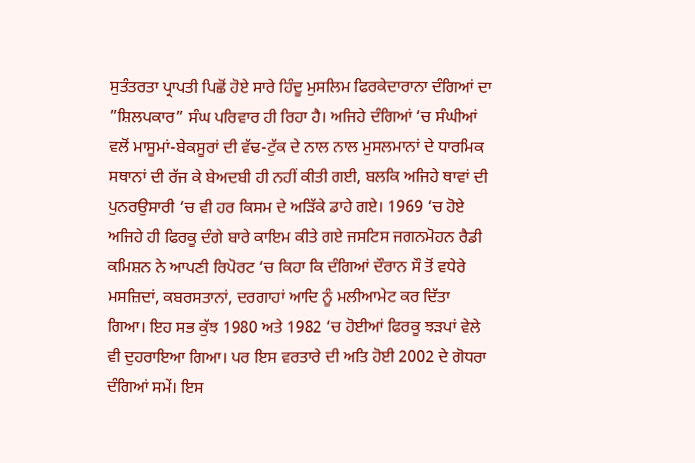ਸੁਤੰਤਰਤਾ ਪ੍ਰਾਪਤੀ ਪਿਛੋਂ ਹੋਏ ਸਾਰੇ ਹਿੰਦੂ ਮੁਸਲਿਮ ਫਿਰਕੇਦਾਰਾਨਾ ਦੰਗਿਆਂ ਦਾ ”ਸ਼ਿਲਪਕਾਰ” ਸੰਘ ਪਰਿਵਾਰ ਹੀ ਰਿਹਾ ਹੈ। ਅਜਿਹੇ ਦੰਗਿਆਂ ‘ਚ ਸੰਘੀਆਂ ਵਲੋਂ ਮਾਸੂਮਾਂ-ਬੇਕਸੂਰਾਂ ਦੀ ਵੱਢ-ਟੁੱਕ ਦੇ ਨਾਲ ਨਾਲ ਮੁਸਲਮਾਨਾਂ ਦੇ ਧਾਰਮਿਕ ਸਥਾਨਾਂ ਦੀ ਰੱਜ ਕੇ ਬੇਅਦਬੀ ਹੀ ਨਹੀਂ ਕੀਤੀ ਗਈ, ਬਲਕਿ ਅਜਿਹੇ ਥਾਵਾਂ ਦੀ ਪੁਨਰਉਸਾਰੀ ‘ਚ ਵੀ ਹਰ ਕਿਸਮ ਦੇ ਅੜਿੱਕੇ ਡਾਹੇ ਗਏ। 1969 ‘ਚ ਹੋਏ ਅਜਿਹੇ ਹੀ ਫਿਰਕੂ ਦੰਗੇ ਬਾਰੇ ਕਾਇਮ ਕੀਤੇ ਗਏ ਜਸਟਿਸ ਜਗਨਮੋਹਨ ਰੈਡੀ ਕਮਿਸ਼ਨ ਨੇ ਆਪਣੀ ਰਿਪੋਰਟ ‘ਚ ਕਿਹਾ ਕਿ ਦੰਗਿਆਂ ਦੌਰਾਨ ਸੌ ਤੋਂ ਵਧੇਰੇ ਮਸਜ਼ਿਦਾਂ, ਕਬਰਸਤਾਨਾਂ, ਦਰਗਾਹਾਂ ਆਦਿ ਨੂੰ ਮਲੀਆਮੇਟ ਕਰ ਦਿੱਤਾ ਗਿਆ। ਇਹ ਸਭ ਕੁੱਝ 1980 ਅਤੇ 1982 ‘ਚ ਹੋਈਆਂ ਫਿਰਕੂ ਝੜਪਾਂ ਵੇਲੇ ਵੀ ਦੁਹਰਾਇਆ ਗਿਆ। ਪਰ ਇਸ ਵਰਤਾਰੇ ਦੀ ਅਤਿ ਹੋਈ 2002 ਦੇ ਗੋਧਰਾ ਦੰਗਿਆਂ ਸਮੇਂ। ਇਸ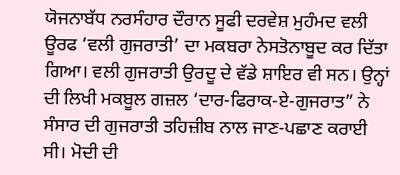ਯੋਜਨਾਬੱਧ ਨਰਸੰਹਾਰ ਦੌਰਾਨ ਸੂਫੀ ਦਰਵੇਸ਼ ਮੁਹੰਮਦ ਵਲੀ ਊਰਫ ‘ਵਲੀ ਗੁਜਰਾਤੀ’ ਦਾ ਮਕਬਰਾ ਨੇਸਤੋਨਾਬੂਦ ਕਰ ਦਿੱਤਾ ਗਿਆ। ਵਲੀ ਗੁਜਰਾਤੀ ਉਰਦੂ ਦੇ ਵੱਡੇ ਸ਼ਾਇਰ ਵੀ ਸਨ। ਉਨ੍ਹਾਂ ਦੀ ਲਿਖੀ ਮਕਬੂਲ ਗਜ਼ਲ ‘ਦਾਰ-ਫਿਰਾਕ-ਏ-ਗੁਜਰਾਤ” ਨੇ ਸੰਸਾਰ ਦੀ ਗੁਜਰਾਤੀ ਤਹਿਜ਼ੀਬ ਨਾਲ ਜਾਣ-ਪਛਾਣ ਕਰਾਈ ਸੀ। ਮੋਦੀ ਦੀ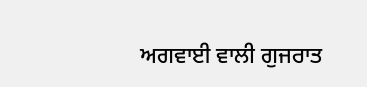ਅਗਵਾਈ ਵਾਲੀ ਗੁਜਰਾਤ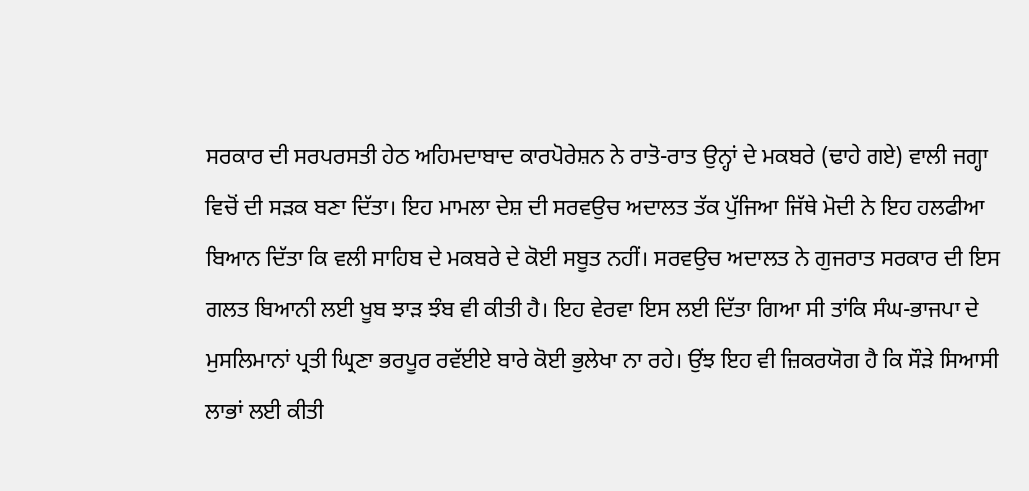ਸਰਕਾਰ ਦੀ ਸਰਪਰਸਤੀ ਹੇਠ ਅਹਿਮਦਾਬਾਦ ਕਾਰਪੋਰੇਸ਼ਨ ਨੇ ਰਾਤੋ-ਰਾਤ ਉਨ੍ਹਾਂ ਦੇ ਮਕਬਰੇ (ਢਾਹੇ ਗਏ) ਵਾਲੀ ਜਗ੍ਹਾ ਵਿਚੋਂ ਦੀ ਸੜਕ ਬਣਾ ਦਿੱਤਾ। ਇਹ ਮਾਮਲਾ ਦੇਸ਼ ਦੀ ਸਰਵਉਚ ਅਦਾਲਤ ਤੱਕ ਪੁੱਜਿਆ ਜਿੱਥੇ ਮੋਦੀ ਨੇ ਇਹ ਹਲਫੀਆ ਬਿਆਨ ਦਿੱਤਾ ਕਿ ਵਲੀ ਸਾਹਿਬ ਦੇ ਮਕਬਰੇ ਦੇ ਕੋਈ ਸਬੂਤ ਨਹੀਂ। ਸਰਵਉਚ ਅਦਾਲਤ ਨੇ ਗੁਜਰਾਤ ਸਰਕਾਰ ਦੀ ਇਸ ਗਲਤ ਬਿਆਨੀ ਲਈ ਖੂਬ ਝਾੜ ਝੰਬ ਵੀ ਕੀਤੀ ਹੈ। ਇਹ ਵੇਰਵਾ ਇਸ ਲਈ ਦਿੱਤਾ ਗਿਆ ਸੀ ਤਾਂਕਿ ਸੰਘ-ਭਾਜਪਾ ਦੇ ਮੁਸਲਿਮਾਨਾਂ ਪ੍ਰਤੀ ਘ੍ਰਿਣਾ ਭਰਪੂਰ ਰਵੱਈਏ ਬਾਰੇ ਕੋਈ ਭੁਲੇਖਾ ਨਾ ਰਹੇ। ਉਂਝ ਇਹ ਵੀ ਜ਼ਿਕਰਯੋਗ ਹੈ ਕਿ ਸੌੜੇ ਸਿਆਸੀ ਲਾਭਾਂ ਲਈ ਕੀਤੀ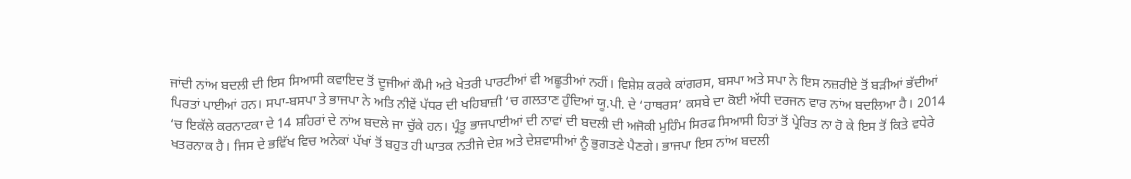ਜਾਂਦੀ ਨਾਂਅ ਬਦਲੀ ਦੀ ਇਸ ਸਿਆਸੀ ਕਵਾਇਦ ਤੋਂ ਦੂਜੀਆਂ ਕੌਮੀ ਅਤੇ ਖੇਤਰੀ ਪਾਰਟੀਆਂ ਵੀ ਅਛੂਤੀਆਂ ਨਹੀਂ। ਵਿਸ਼ੇਸ਼ ਕਰਕੇ ਕਾਂਗਰਸ, ਬਸਪਾ ਅਤੇ ਸਪਾ ਨੇ ਇਸ ਨਜ਼ਰੀਏ ਤੋਂ ਬੜੀਆਂ ਭੱਦੀਆਂ ਪਿਰਤਾਂ ਪਾਈਆਂ ਹਨ। ਸਪਾ-ਬਸਪਾ ਤੇ ਭਾਜਪਾ ਨੇ ਅਤਿ ਨੀਵੇਂ ਪੱਧਰ ਦੀ ਖਹਿਬਾਜ਼ੀ ‘ਚ ਗਲਤਾਣ ਹੁੰਦਿਆਂ ਯੂ.ਪੀ. ਦੇ ‘ਹਾਥਰਸ’ ਕਸਬੇ ਦਾ ਕੋਈ ਅੱਧੀ ਦਰਜਨ ਵਾਰ ਨਾਂਅ ਬਦਲਿਆ ਹੈ। 2014 ‘ਚ ਇਕੱਲੇ ਕਰਨਾਟਕਾ ਦੇ 14 ਸ਼ਹਿਰਾਂ ਦੇ ਨਾਂਅ ਬਦਲੇ ਜਾ ਚੁੱਕੇ ਹਨ। ਪ੍ਰੰਤੂ ਭਾਜਪਾਈਆਂ ਦੀ ਨਾਵਾਂ ਦੀ ਬਦਲੀ ਦੀ ਅਜੋਕੀ ਮੁਹਿੰਮ ਸਿਰਫ ਸਿਆਸੀ ਹਿਤਾਂ ਤੋਂ ਪ੍ਰੇਰਿਤ ਨਾ ਹੋ ਕੇ ਇਸ ਤੋਂ ਕਿਤੇ ਵਧੇਰੇ ਖਤਰਨਾਕ ਹੈ। ਜਿਸ ਦੇ ਭਵਿੱਖ ਵਿਚ ਅਨੇਕਾਂ ਪੱਖਾਂ ਤੋਂ ਬਹੁਤ ਹੀ ਘਾਤਕ ਨਤੀਜੇ ਦੇਸ਼ ਅਤੇ ਦੇਸ਼ਵਾਸੀਆਂ ਨੂੰ ਭੁਗਤਣੇ ਪੈਣਗੇ। ਭਾਜਪਾ ਇਸ ਨਾਂਅ ਬਦਲੀ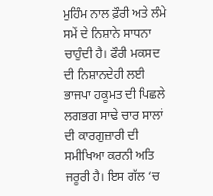ਮੁਹਿੰਮ ਨਾਲ ਫ਼ੌਰੀ ਅਤੇ ਲੰਮੇ ਸਮੇਂ ਦੇ ਨਿਸ਼ਾਨੇ ਸਾਧਨਾ ਚਾਹੁੰਦੀ ਹੈ। ਫੌਰੀ ਮਕਸਦ ਦੀ ਨਿਸ਼ਾਨਦੇਹੀ ਲਈ ਭਾਜਪਾ ਹਕੂਮਤ ਦੀ ਪਿਛਲੇ ਲਗਭਗ ਸਾਢੇ ਚਾਰ ਸਾਲਾਂ ਦੀ ਕਾਰਗੁਜ਼ਾਰੀ ਦੀ ਸਮੀਖਿਆ ਕਰਨੀ ਅਤਿ ਜਰੂਰੀ ਹੈ। ਇਸ ਗੱਲ ‘ਚ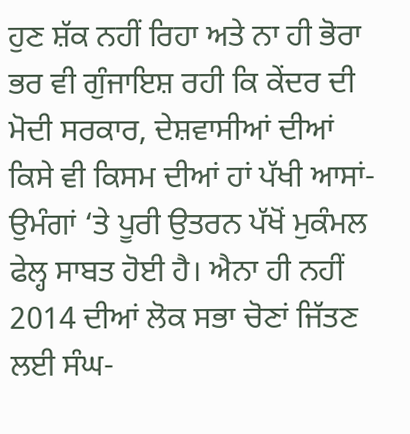ਹੁਣ ਸ਼ੱਕ ਨਹੀਂ ਰਿਹਾ ਅਤੇ ਨਾ ਹੀ ਭੋਰਾ ਭਰ ਵੀ ਗੁੰਜਾਇਸ਼ ਰਹੀ ਕਿ ਕੇਂਦਰ ਦੀ ਮੋਦੀ ਸਰਕਾਰ, ਦੇਸ਼ਵਾਸੀਆਂ ਦੀਆਂ ਕਿਸੇ ਵੀ ਕਿਸਮ ਦੀਆਂ ਹਾਂ ਪੱਖੀ ਆਸਾਂ-ਉਮੰਗਾਂ ‘ਤੇ ਪੂਰੀ ਉਤਰਨ ਪੱਖੋਂ ਮੁਕੰਮਲ ਫੇਲ੍ਹ ਸਾਬਤ ਹੋਈ ਹੈ। ਐਨਾ ਹੀ ਨਹੀਂ 2014 ਦੀਆਂ ਲੋਕ ਸਭਾ ਚੋਣਾਂ ਜਿੱਤਣ ਲਈ ਸੰਘ-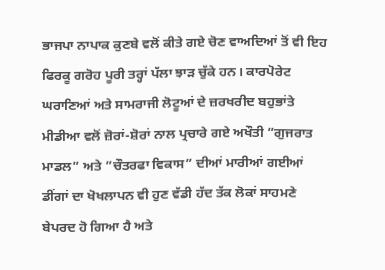ਭਾਜਪਾ ਨਾਪਾਕ ਕੁਣਬੇ ਵਲੋਂ ਕੀਤੇ ਗਏ ਚੋਣ ਵਾਅਦਿਆਂ ਤੋਂ ਵੀ ਇਹ ਫਿਰਕੂ ਗਰੋਹ ਪੂਰੀ ਤਰ੍ਹਾਂ ਪੱਲਾ ਝਾੜ ਚੁੱਕੇ ਹਨ। ਕਾਰਪੋਰੇਟ ਘਰਾਣਿਆਂ ਅਤੇ ਸਾਮਰਾਜੀ ਲੋਟੂਆਂ ਦੇ ਜ਼ਰਖਰੀਦ ਬਹੁਭਾਂਤੇ ਮੀਡੀਆ ਵਲੋਂ ਜ਼ੋਰਾਂ-ਸ਼ੋਰਾਂ ਨਾਲ ਪ੍ਰਚਾਰੇ ਗਏ ਅਖੌਤੀ ”ਗੁਜਰਾਤ ਮਾਡਲ” ਅਤੇ ”ਚੌਤਰਫਾ ਵਿਕਾਸ” ਦੀਆਂ ਮਾਰੀਆਂ ਗਈਆਂ ਡੀਂਗਾਂ ਦਾ ਖੋਖਲਾਪਨ ਵੀ ਹੁਣ ਵੱਡੀ ਹੱਦ ਤੱਕ ਲੋਕਾਂ ਸਾਹਮਣੇ ਬੇਪਰਦ ਹੋ ਗਿਆ ਹੈ ਅਤੇ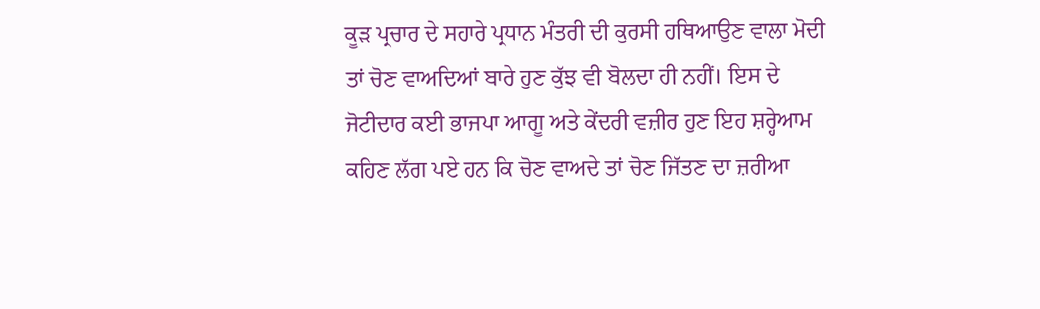ਕੂੜ ਪ੍ਰਚਾਰ ਦੇ ਸਹਾਰੇ ਪ੍ਰਧਾਨ ਮੰਤਰੀ ਦੀ ਕੁਰਸੀ ਹਥਿਆਉਣ ਵਾਲਾ ਮੋਦੀ ਤਾਂ ਚੋਣ ਵਾਅਦਿਆਂ ਬਾਰੇ ਹੁਣ ਕੁੱਝ ਵੀ ਬੋਲਦਾ ਹੀ ਨਹੀਂ। ਇਸ ਦੇ ਜੋਟੀਦਾਰ ਕਈ ਭਾਜਪਾ ਆਗੂ ਅਤੇ ਕੇਂਦਰੀ ਵਜ਼ੀਰ ਹੁਣ ਇਹ ਸ਼ਰ੍ਹੇਆਮ ਕਹਿਣ ਲੱਗ ਪਏ ਹਨ ਕਿ ਚੋਣ ਵਾਅਦੇ ਤਾਂ ਚੋਣ ਜਿੱਤਣ ਦਾ ਜ਼ਰੀਆ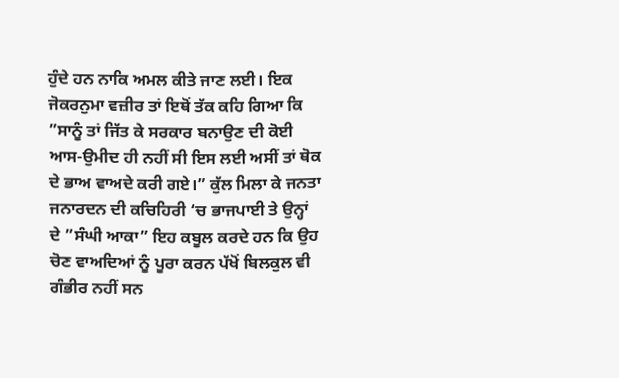ਹੁੰਦੇ ਹਨ ਨਾਕਿ ਅਮਲ ਕੀਤੇ ਜਾਣ ਲਈ। ਇਕ ਜੋਕਰਨੁਮਾ ਵਜ਼ੀਰ ਤਾਂ ਇਥੋਂ ਤੱਕ ਕਹਿ ਗਿਆ ਕਿ ”ਸਾਨੂੰ ਤਾਂ ਜਿੱਤ ਕੇ ਸਰਕਾਰ ਬਨਾਉਣ ਦੀ ਕੋਈ ਆਸ-ਉਮੀਦ ਹੀ ਨਹੀਂ ਸੀ ਇਸ ਲਈ ਅਸੀਂ ਤਾਂ ਥੋਕ ਦੇ ਭਾਅ ਵਾਅਦੇ ਕਰੀ ਗਏ।” ਕੁੱਲ ਮਿਲਾ ਕੇ ਜਨਤਾ ਜਨਾਰਦਨ ਦੀ ਕਚਿਹਿਰੀ ‘ਚ ਭਾਜਪਾਈ ਤੇ ਉਨ੍ਹਾਂ ਦੇ ”ਸੰਘੀ ਆਕਾ” ਇਹ ਕਬੂਲ ਕਰਦੇ ਹਨ ਕਿ ਉਹ ਚੋਣ ਵਾਅਦਿਆਂ ਨੂੰ ਪੂਰਾ ਕਰਨ ਪੱਖੋਂ ਬਿਲਕੁਲ ਵੀ ਗੰਭੀਰ ਨਹੀਂ ਸਨ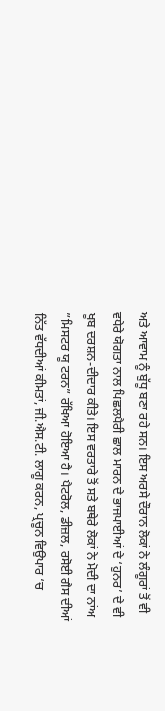ਅਤੇ ਆਵਾਮ ਨੂੰ ਬੁੱਧੂ ਬਣਾ ਰਹੇ ਸਨ। ਇਸ ਅਰਸੇ ਦੌਰਾਨ ਲੋਕਾਂ ਨੇ ਲੰਗੂਰਾਂ ਤੋਂ ਵੀ ਵਧੇਰੇ ਯੋਗਤਾ ਨਾਲ ਪਿਛਲਪੈਰੀ ਛਾਲ ਮਾਰਨ ਦੇ ਭਾਜਪਾਈਆਂ ਦੇ ‘ਹੁਨਰ’ ਦੇ ਵੀ ਖੂਬ ਦਰਸ਼ਨ-ਦੀਦਾਰ ਕੀਤੇ। ਇਸ ਵਰਤਾਰੇ ਤੋਂ ਸਤੇ ਬਥੇਰੇ ਲੋਕਾਂ ਨੇ ਮੋਦੀ ਦਾ ਨਾਂਅ ”ਮਿਸਟਰ ਯੂ ਟਰਨ” ਰੱਖਿਆ ਹੋਇਆ ਹੈ। ਪੈਟਰੋਲ, ਡੀਜ਼ਲ, ਰਸੋਈ ਗੈਸ ਦੀਆਂ ਨਿੱਤ ਵੱਧਦੀਆਂ ਕੀਮਤਾਂ, ਜੀ.ਐਸ.ਟੀ. ਲਾਗੂ ਕਰਨ, ਪ੍ਰਚੂਨ ਵਿਉਪਾਰ ‘ਚ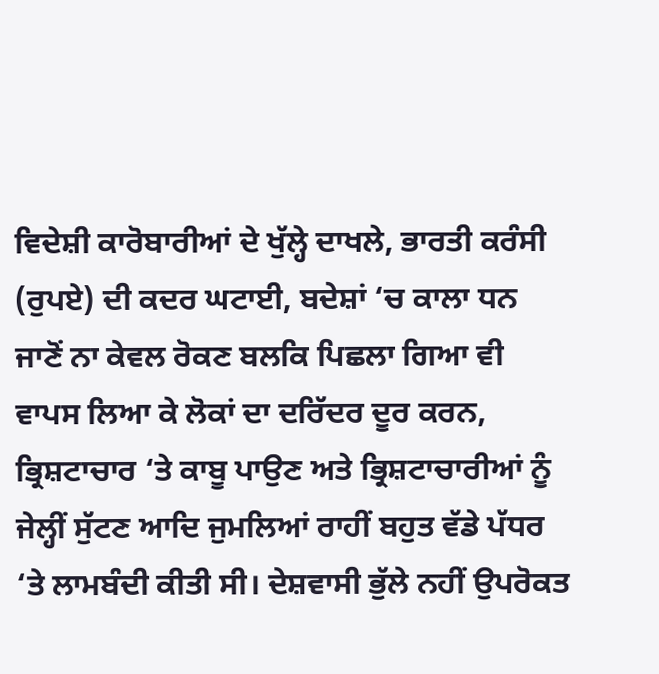ਵਿਦੇਸ਼ੀ ਕਾਰੋਬਾਰੀਆਂ ਦੇ ਖੁੱਲ੍ਹੇ ਦਾਖਲੇ, ਭਾਰਤੀ ਕਰੰਸੀ (ਰੁਪਏ) ਦੀ ਕਦਰ ਘਟਾਈ, ਬਦੇਸ਼ਾਂ ‘ਚ ਕਾਲਾ ਧਨ ਜਾਣੋਂ ਨਾ ਕੇਵਲ ਰੋਕਣ ਬਲਕਿ ਪਿਛਲਾ ਗਿਆ ਵੀ ਵਾਪਸ ਲਿਆ ਕੇ ਲੋਕਾਂ ਦਾ ਦਰਿੱਦਰ ਦੂਰ ਕਰਨ, ਭ੍ਰਿਸ਼ਟਾਚਾਰ ‘ਤੇ ਕਾਬੂ ਪਾਉਣ ਅਤੇ ਭ੍ਰਿਸ਼ਟਾਚਾਰੀਆਂ ਨੂੰ ਜੇਲ੍ਹੀਂ ਸੁੱਟਣ ਆਦਿ ਜੁਮਲਿਆਂ ਰਾਹੀਂ ਬਹੁਤ ਵੱਡੇ ਪੱਧਰ ‘ਤੇ ਲਾਮਬੰਦੀ ਕੀਤੀ ਸੀ। ਦੇਸ਼ਵਾਸੀ ਭੁੱਲੇ ਨਹੀਂ ਉਪਰੋਕਤ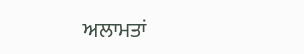ਅਲਾਮਤਾਂ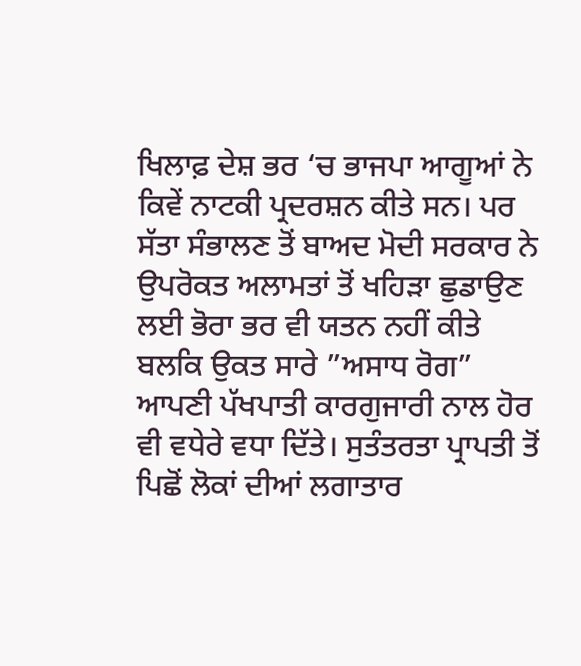ਖਿਲਾਫ਼ ਦੇਸ਼ ਭਰ ‘ਚ ਭਾਜਪਾ ਆਗੂਆਂ ਨੇ ਕਿਵੇਂ ਨਾਟਕੀ ਪ੍ਰਦਰਸ਼ਨ ਕੀਤੇ ਸਨ। ਪਰ ਸੱਤਾ ਸੰਭਾਲਣ ਤੋਂ ਬਾਅਦ ਮੋਦੀ ਸਰਕਾਰ ਨੇ ਉਪਰੋਕਤ ਅਲਾਮਤਾਂ ਤੋਂ ਖਹਿੜਾ ਛੁਡਾਉਣ ਲਈ ਭੋਰਾ ਭਰ ਵੀ ਯਤਨ ਨਹੀਂ ਕੀਤੇ ਬਲਕਿ ਉਕਤ ਸਾਰੇ ”ਅਸਾਧ ਰੋਗ” ਆਪਣੀ ਪੱਖਪਾਤੀ ਕਾਰਗੁਜਾਰੀ ਨਾਲ ਹੋਰ ਵੀ ਵਧੇਰੇ ਵਧਾ ਦਿੱਤੇ। ਸੁਤੰਤਰਤਾ ਪ੍ਰਾਪਤੀ ਤੋਂ ਪਿਛੋਂ ਲੋਕਾਂ ਦੀਆਂ ਲਗਾਤਾਰ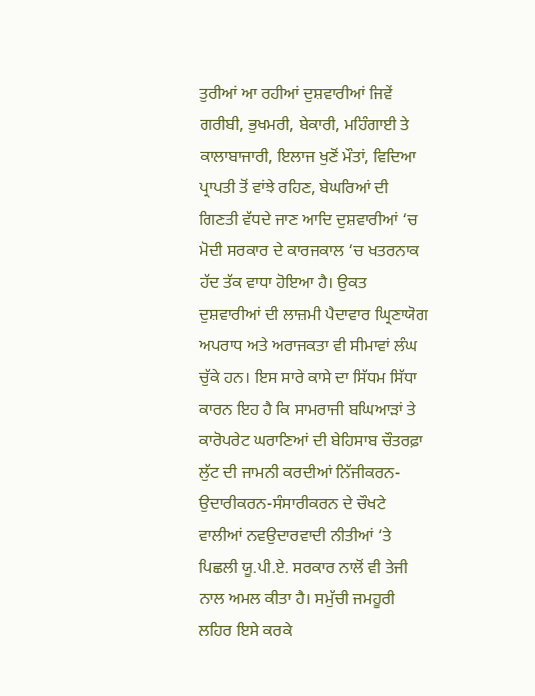ਤੁਰੀਆਂ ਆ ਰਹੀਆਂ ਦੁਸ਼ਵਾਰੀਆਂ ਜਿਵੇਂ ਗਰੀਬੀ, ਭੁਖਮਰੀ, ਬੇਕਾਰੀ, ਮਹਿੰਗਾਈ ਤੇ ਕਾਲਾਬਾਜਾਰੀ, ਇਲਾਜ ਖੁਣੋਂ ਮੌਤਾਂ, ਵਿਦਿਆ ਪ੍ਰਾਪਤੀ ਤੋਂ ਵਾਂਝੇ ਰਹਿਣ, ਬੇਘਰਿਆਂ ਦੀ ਗਿਣਤੀ ਵੱਧਦੇ ਜਾਣ ਆਦਿ ਦੁਸ਼ਵਾਰੀਆਂ ‘ਚ ਮੋਦੀ ਸਰਕਾਰ ਦੇ ਕਾਰਜਕਾਲ ‘ਚ ਖਤਰਨਾਕ ਹੱਦ ਤੱਕ ਵਾਧਾ ਹੋਇਆ ਹੈ। ਉਕਤ ਦੁਸ਼ਵਾਰੀਆਂ ਦੀ ਲਾਜ਼ਮੀ ਪੈਦਾਵਾਰ ਘ੍ਰਿਣਾਯੋਗ ਅਪਰਾਧ ਅਤੇ ਅਰਾਜਕਤਾ ਵੀ ਸੀਮਾਵਾਂ ਲੰਘ ਚੁੱਕੇ ਹਨ। ਇਸ ਸਾਰੇ ਕਾਸੇ ਦਾ ਸਿੱਧਮ ਸਿੱਧਾ ਕਾਰਨ ਇਹ ਹੈ ਕਿ ਸਾਮਰਾਜੀ ਬਘਿਆੜਾਂ ਤੇ ਕਾਰੋਪਰੇਟ ਘਰਾਣਿਆਂ ਦੀ ਬੇਹਿਸਾਬ ਚੌਤਰਫ਼ਾ ਲੁੱਟ ਦੀ ਜਾਮਨੀ ਕਰਦੀਆਂ ਨਿੱਜੀਕਰਨ-ਉਦਾਰੀਕਰਨ-ਸੰਸਾਰੀਕਰਨ ਦੇ ਚੌਖਟੇ ਵਾਲੀਆਂ ਨਵਉਦਾਰਵਾਦੀ ਨੀਤੀਆਂ ‘ਤੇ ਪਿਛਲੀ ਯੂ.ਪੀ.ਏ. ਸਰਕਾਰ ਨਾਲੋਂ ਵੀ ਤੇਜੀ ਨਾਲ ਅਮਲ ਕੀਤਾ ਹੈ। ਸਮੁੱਚੀ ਜਮਹੂਰੀ ਲਹਿਰ ਇਸੇ ਕਰਕੇ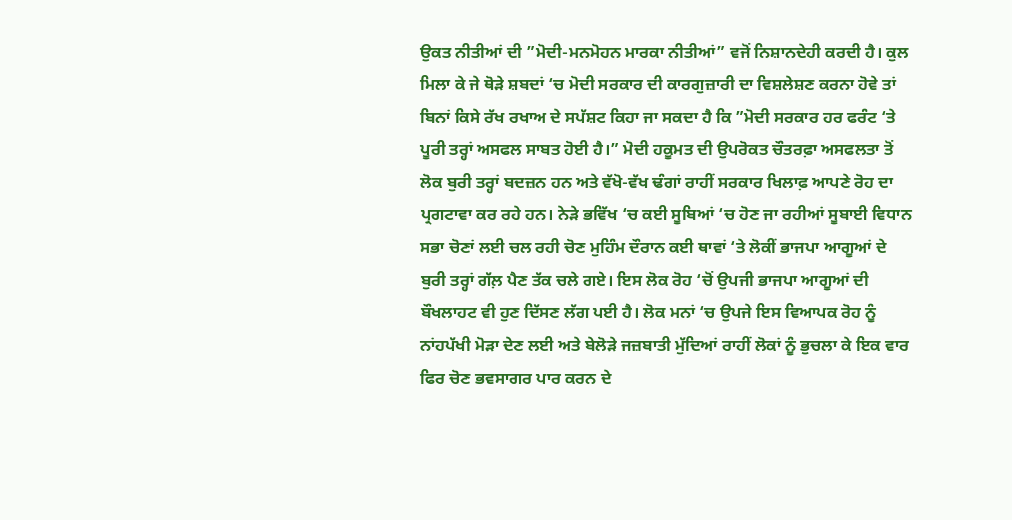ਉਕਤ ਨੀਤੀਆਂ ਦੀ ”ਮੋਦੀ-ਮਨਮੋਹਨ ਮਾਰਕਾ ਨੀਤੀਆਂ” ਵਜੋਂ ਨਿਸ਼ਾਨਦੇਹੀ ਕਰਦੀ ਹੈ। ਕੁਲ ਮਿਲਾ ਕੇ ਜੇ ਥੋੜੇ ਸ਼ਬਦਾਂ ‘ਚ ਮੋਦੀ ਸਰਕਾਰ ਦੀ ਕਾਰਗੁਜ਼ਾਰੀ ਦਾ ਵਿਸ਼ਲੇਸ਼ਣ ਕਰਨਾ ਹੋਵੇ ਤਾਂ ਬਿਨਾਂ ਕਿਸੇ ਰੱਖ ਰਖਾਅ ਦੇ ਸਪੱਸ਼ਟ ਕਿਹਾ ਜਾ ਸਕਦਾ ਹੈ ਕਿ ”ਮੋਦੀ ਸਰਕਾਰ ਹਰ ਫਰੰਟ ‘ਤੇ ਪੂਰੀ ਤਰ੍ਹਾਂ ਅਸਫਲ ਸਾਬਤ ਹੋਈ ਹੈ।” ਮੋਦੀ ਹਕੂਮਤ ਦੀ ਉਪਰੋਕਤ ਚੌਤਰਫ਼ਾ ਅਸਫਲਤਾ ਤੋਂ ਲੋਕ ਬੁਰੀ ਤਰ੍ਹਾਂ ਬਦਜ਼ਨ ਹਨ ਅਤੇ ਵੱਖੋ-ਵੱਖ ਢੰਗਾਂ ਰਾਹੀਂ ਸਰਕਾਰ ਖਿਲਾਫ਼ ਆਪਣੇ ਰੋਹ ਦਾ ਪ੍ਰਗਟਾਵਾ ਕਰ ਰਹੇ ਹਨ। ਨੇੜੇ ਭਵਿੱਖ ‘ਚ ਕਈ ਸੂਬਿਆਂ ‘ਚ ਹੋਣ ਜਾ ਰਹੀਆਂ ਸੂਬਾਈ ਵਿਧਾਨ ਸਭਾ ਚੋਣਾਂ ਲਈ ਚਲ ਰਹੀ ਚੋਣ ਮੁਹਿੰਮ ਦੌਰਾਨ ਕਈ ਥਾਵਾਂ ‘ਤੇ ਲੋਕੀਂ ਭਾਜਪਾ ਆਗੂਆਂ ਦੇ ਬੁਰੀ ਤਰ੍ਹਾਂ ਗੱਲ਼ ਪੈਣ ਤੱਕ ਚਲੇ ਗਏ। ਇਸ ਲੋਕ ਰੋਹ ‘ਚੋਂ ਉਪਜੀ ਭਾਜਪਾ ਆਗੂਆਂ ਦੀ ਬੌਖਲਾਹਟ ਵੀ ਹੁਣ ਦਿੱਸਣ ਲੱਗ ਪਈ ਹੈ। ਲੋਕ ਮਨਾਂ ‘ਚ ਉਪਜੇ ਇਸ ਵਿਆਪਕ ਰੋਹ ਨੂੰ ਨਾਂਹਪੱਖੀ ਮੋੜਾ ਦੇਣ ਲਈ ਅਤੇ ਬੇਲੋੜੇ ਜਜ਼ਬਾਤੀ ਮੁੱਦਿਆਂ ਰਾਹੀਂ ਲੋਕਾਂ ਨੂੰ ਭੁਚਲਾ ਕੇ ਇਕ ਵਾਰ ਫਿਰ ਚੋਣ ਭਵਸਾਗਰ ਪਾਰ ਕਰਨ ਦੇ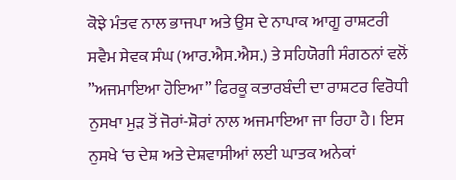ਕੋਝੇ ਮੰਤਵ ਨਾਲ ਭਾਜਪਾ ਅਤੇ ਉਸ ਦੇ ਨਾਪਾਕ ਆਗੂ ਰਾਸ਼ਟਰੀ ਸਵੈਮ ਸੇਵਕ ਸੰਘ (ਆਰ.ਐਸ.ਐਸ.) ਤੇ ਸਹਿਯੋਗੀ ਸੰਗਠਨਾਂ ਵਲੋਂ ”ਅਜਮਾਇਆ ਹੋਇਆ” ਫਿਰਕੂ ਕਤਾਰਬੰਦੀ ਦਾ ਰਾਸ਼ਟਰ ਵਿਰੋਧੀ ਨੁਸਖਾ ਮੁੜ ਤੋਂ ਜੋਰਾਂ-ਸ਼ੋਰਾਂ ਨਾਲ ਅਜਮਾਇਆ ਜਾ ਰਿਹਾ ਹੈ। ਇਸ ਨੁਸਖੇ ‘ਚ ਦੇਸ਼ ਅਤੇ ਦੇਸ਼ਵਾਸੀਆਂ ਲਈ ਘਾਤਕ ਅਨੇਕਾਂ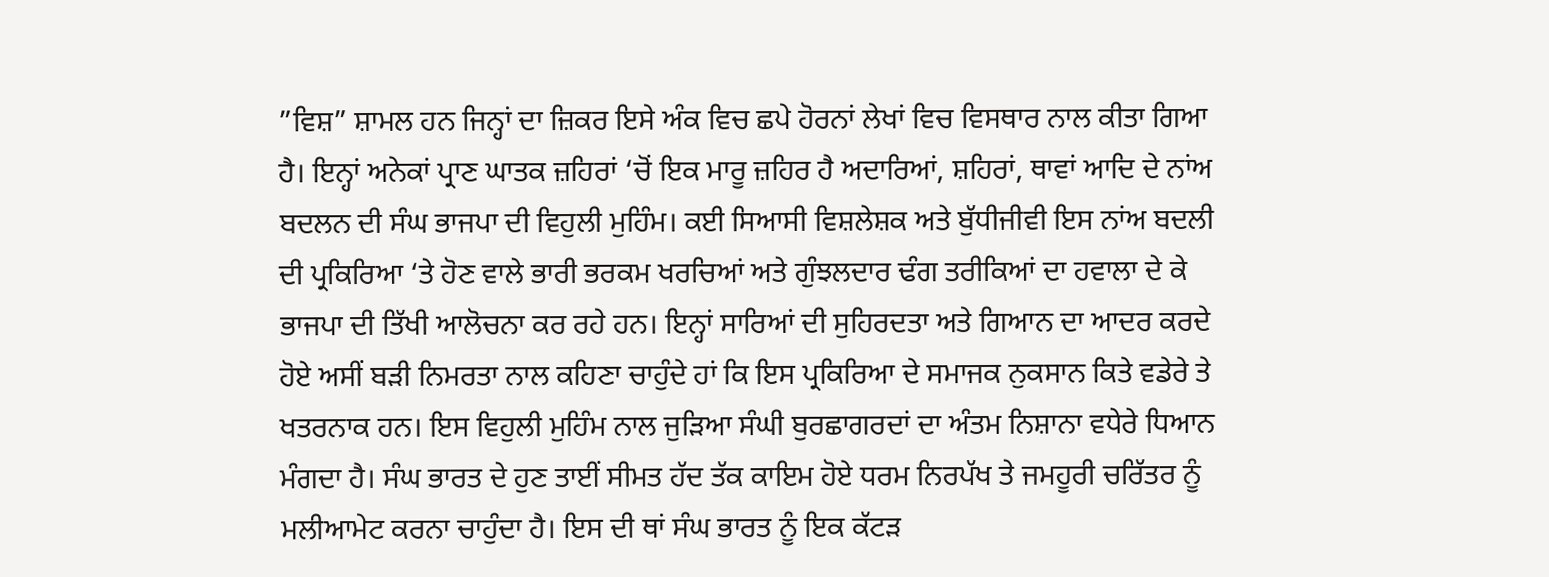”ਵਿਸ਼” ਸ਼ਾਮਲ ਹਨ ਜਿਨ੍ਹਾਂ ਦਾ ਜ਼ਿਕਰ ਇਸੇ ਅੰਕ ਵਿਚ ਛਪੇ ਹੋਰਨਾਂ ਲੇਖਾਂ ਵਿਚ ਵਿਸਥਾਰ ਨਾਲ ਕੀਤਾ ਗਿਆ ਹੈ। ਇਨ੍ਹਾਂ ਅਨੇਕਾਂ ਪ੍ਰਾਣ ਘਾਤਕ ਜ਼ਹਿਰਾਂ ‘ਚੋਂ ਇਕ ਮਾਰੂ ਜ਼ਹਿਰ ਹੈ ਅਦਾਰਿਆਂ, ਸ਼ਹਿਰਾਂ, ਥਾਵਾਂ ਆਦਿ ਦੇ ਨਾਂਅ ਬਦਲਨ ਦੀ ਸੰਘ ਭਾਜਪਾ ਦੀ ਵਿਹੁਲੀ ਮੁਹਿੰਮ। ਕਈ ਸਿਆਸੀ ਵਿਸ਼ਲੇਸ਼ਕ ਅਤੇ ਬੁੱਧੀਜੀਵੀ ਇਸ ਨਾਂਅ ਬਦਲੀ ਦੀ ਪ੍ਰਕਿਰਿਆ ‘ਤੇ ਹੋਣ ਵਾਲੇ ਭਾਰੀ ਭਰਕਮ ਖਰਚਿਆਂ ਅਤੇ ਗੁੰਝਲਦਾਰ ਢੰਗ ਤਰੀਕਿਆਂ ਦਾ ਹਵਾਲਾ ਦੇ ਕੇ ਭਾਜਪਾ ਦੀ ਤਿੱਖੀ ਆਲੋਚਨਾ ਕਰ ਰਹੇ ਹਨ। ਇਨ੍ਹਾਂ ਸਾਰਿਆਂ ਦੀ ਸੁਹਿਰਦਤਾ ਅਤੇ ਗਿਆਨ ਦਾ ਆਦਰ ਕਰਦੇ ਹੋਏ ਅਸੀਂ ਬੜੀ ਨਿਮਰਤਾ ਨਾਲ ਕਹਿਣਾ ਚਾਹੁੰਦੇ ਹਾਂ ਕਿ ਇਸ ਪ੍ਰਕਿਰਿਆ ਦੇ ਸਮਾਜਕ ਨੁਕਸਾਨ ਕਿਤੇ ਵਡੇਰੇ ਤੇ ਖਤਰਨਾਕ ਹਨ। ਇਸ ਵਿਹੁਲੀ ਮੁਹਿੰਮ ਨਾਲ ਜੁੜਿਆ ਸੰਘੀ ਬੁਰਛਾਗਰਦਾਂ ਦਾ ਅੰਤਮ ਨਿਸ਼ਾਨਾ ਵਧੇਰੇ ਧਿਆਨ ਮੰਗਦਾ ਹੈ। ਸੰਘ ਭਾਰਤ ਦੇ ਹੁਣ ਤਾਈਂ ਸੀਮਤ ਹੱਦ ਤੱਕ ਕਾਇਮ ਹੋਏ ਧਰਮ ਨਿਰਪੱਖ ਤੇ ਜਮਹੂਰੀ ਚਰਿੱਤਰ ਨੂੰ ਮਲੀਆਮੇਟ ਕਰਨਾ ਚਾਹੁੰਦਾ ਹੈ। ਇਸ ਦੀ ਥਾਂ ਸੰਘ ਭਾਰਤ ਨੂੰ ਇਕ ਕੱਟੜ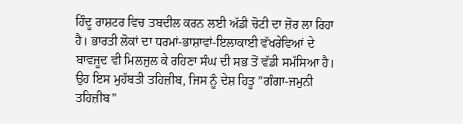ਹਿੰਦੂ ਰਾਸ਼ਟਰ ਵਿਚ ਤਬਦੀਲ ਕਰਨ ਲਈ ਅੱਡੀ ਚੋਟੀ ਦਾ ਜ਼ੋਰ ਲਾ ਰਿਹਾ ਹੈ। ਭਾਰਤੀ ਲੋਕਾਂ ਦਾ ਧਰਮਾਂ-ਭਾਸ਼ਾਵਾਂ-ਇਲਾਕਾਈ ਵੱਖਰੇਵਿਆਂ ਦੇ ਬਾਵਜੂਦ ਵੀ ਮਿਲਜੁਲ ਕੇ ਰਹਿਣਾ ਸੰਘ ਦੀ ਸਭ ਤੋਂ ਵੱਡੀ ਸਮੱਸਿਆ ਹੈ। ਉਹ ਇਸ ਮੁਹੱਬਤੀ ਤਹਿਜ਼ੀਬ, ਜਿਸ ਨੂੰ ਦੇਸ਼ ਹਿਤੂ ”ਗੰਗਾ-ਜਮੁਨੀ ਤਹਿਜ਼ੀਬ”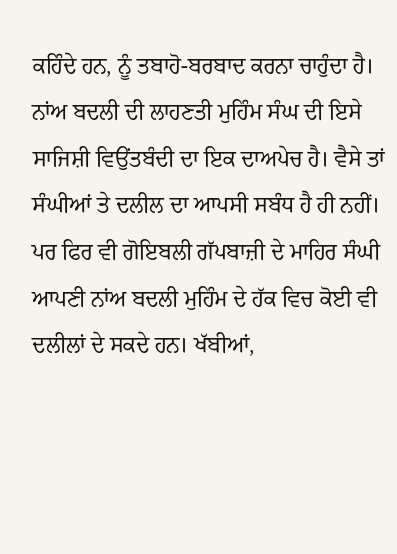ਕਹਿੰਦੇ ਹਨ, ਨੂੰ ਤਬਾਹੋ-ਬਰਬਾਦ ਕਰਨਾ ਚਾਹੁੰਦਾ ਹੈ। ਨਾਂਅ ਬਦਲੀ ਦੀ ਲਾਹਣਤੀ ਮੁਹਿੰਮ ਸੰਘ ਦੀ ਇਸੇ ਸਾਜਿਸ਼ੀ ਵਿਉਂਤਬੰਦੀ ਦਾ ਇਕ ਦਾਅਪੇਚ ਹੈ। ਵੈਸੇ ਤਾਂ ਸੰਘੀਆਂ ਤੇ ਦਲੀਲ ਦਾ ਆਪਸੀ ਸਬੰਧ ਹੈ ਹੀ ਨਹੀਂ। ਪਰ ਫਿਰ ਵੀ ਗੋਇਬਲੀ ਗੱਪਬਾਜ਼ੀ ਦੇ ਮਾਹਿਰ ਸੰਘੀ ਆਪਣੀ ਨਾਂਅ ਬਦਲੀ ਮੁਹਿੰਮ ਦੇ ਹੱਕ ਵਿਚ ਕੋਈ ਵੀ ਦਲੀਲਾਂ ਦੇ ਸਕਦੇ ਹਨ। ਖੱਬੀਆਂ,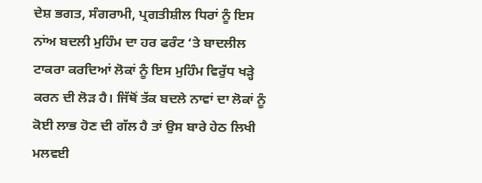ਦੇਸ਼ ਭਗਤ, ਸੰਗਰਾਮੀ, ਪ੍ਰਗਤੀਸ਼ੀਲ ਧਿਰਾਂ ਨੂੰ ਇਸ ਨਾਂਅ ਬਦਲੀ ਮੁਹਿੰਮ ਦਾ ਹਰ ਫਰੰਟ ‘ਤੇ ਬਾਦਲੀਲ ਟਾਕਰਾ ਕਰਦਿਆਂ ਲੋਕਾਂ ਨੂੰ ਇਸ ਮੁਹਿੰਮ ਵਿਰੁੱਧ ਖੜ੍ਹੇ ਕਰਨ ਦੀ ਲੋੜ ਹੈ। ਜਿੱਥੋਂ ਤੱਕ ਬਦਲੇ ਨਾਵਾਂ ਦਾ ਲੋਕਾਂ ਨੂੰ ਕੋਈ ਲਾਭ ਹੋਣ ਦੀ ਗੱਲ ਹੈ ਤਾਂ ਉਸ ਬਾਰੇ ਹੇਠ ਲਿਖੀ ਮਲਵਈ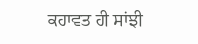ਕਹਾਵਤ ਹੀ ਸਾਂਝੀ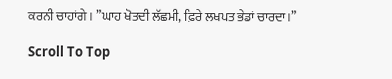ਕਰਨੀ ਚਾਹਾਂਗੇ। ”ਘਾਹ ਖੋਤਦੀ ਲੱਛਮੀ, ਫ਼ਿਰੇ ਲਖਪਤ ਭੇਡਾਂ ਚਾਰਦਾ।”

Scroll To Top